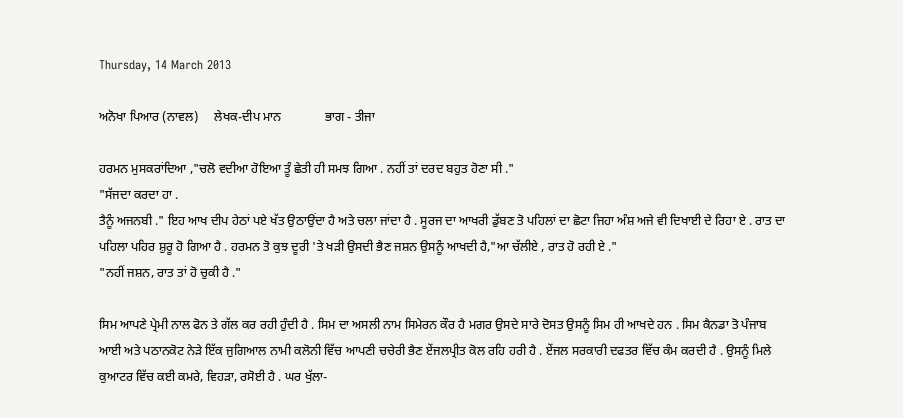Thursday, 14 March 2013

ਅਨੋਖਾ ਪਿਆਰ (ਨਾਵਲ)     ਲੇਖਕ-ਦੀਪ ਮਾਨ              ਭਾਗ - ਤੀਜਾ

ਹਰਮਨ ਮੁਸਕਰਾਂਦਿਆ ,"ਚਲੋ ਵਦੀਆ ਹੋਇਆ ਤੂੰ ਛੇਤੀ ਹੀ ਸਮਝ ਗਿਆ . ਨਹੀਂ ਤਾਂ ਦਰਦ ਬਹੁਤ ਹੋਣਾ ਸੀ ."
"ਸੱਜਦਾ ਕਰਦਾ ਹਾ .
ਤੈਨੂੰ ਅਜਨਬੀ ." ਇਹ ਆਖ ਦੀਪ ਹੇਠਾਂ ਪਏ ਖੱਤ ਉਠਾਉਂਦਾ ਹੈ ਅਤੇ ਚਲਾ ਜਾਂਦਾ ਹੈ . ਸੂਰਜ ਦਾ ਆਖਰੀ ਡੁੱਬਣ ਤੋ ਪਹਿਲਾਂ ਦਾ ਛੋਟਾ ਜਿਹਾ ਅੰਸ਼ ਅਜੇ ਵੀ ਦਿਖਾਈ ਦੇ ਰਿਹਾ ਏ . ਰਾਤ ਦਾ ਪਹਿਲਾ ਪਹਿਰ ਸ਼ੁਰੂ ਹੋ ਗਿਆ ਹੈ . ਹਰਮਨ ਤੋ ਕੁਝ ਦੂਰੀ 'ਤੇ ਖੜੀ ਉਸਦੀ ਭੈਣ ਜਸ਼ਨ ਉਸਨੂੰ ਆਖਦੀ ਹੈ,"ਆ ਚੱਲੀਏ , ਰਾਤ ਹੋ ਰਹੀ ਏ ."
"ਨਹੀਂ ਜਸ਼ਨ, ਰਾਤ ਤਾਂ ਹੋ ਚੁਕੀ ਹੈ ."

ਸਿਮ ਆਪਣੇ ਪ੍ਰੇਮੀ ਨਾਲ ਫੋਨ ਤੇ ਗੱਲ ਕਰ ਰਹੀ ਹੁੰਦੀ ਹੈ . ਸਿਮ ਦਾ ਅਸਲੀ ਨਾਮ ਸਿਮੇਰਨ ਕੌਰ ਹੈ ਮਗਰ ਉਸਦੇ ਸਾਰੇ ਦੋਸਤ ਉਸਨੂੰ ਸਿਮ ਹੀ ਆਖਦੇ ਹਨ . ਸਿਮ ਕੈਨਡਾ ਤੋ ਪੰਜਾਬ ਆਈ ਅਤੇ ਪਠਾਨਕੋਟ ਨੇੜੇ ਇੱਕ ਜੁਗਿਆਲ ਨਾਮੀ ਕਲੋਨੀ ਵਿੱਚ ਆਪਣੀ ਚਚੇਰੀ ਭੈਣ ਏਂਜਲਪ੍ਰੀਤ ਕੋਲ ਰਹਿ ਹਰੀ ਹੈ . ਏਂਜਲ ਸਰਕਾਰੀ ਦਫਤਰ ਵਿੱਚ ਕੰਮ ਕਰਦੀ ਹੈ . ਉਸਨੂੰ ਮਿਲੇ ਕੁਆਟਰ ਵਿੱਚ ਕਈ ਕਮਰੇ, ਵਿਹੜਾ, ਰਸੋਈ ਹੈ . ਘਰ ਖੁੱਲਾ-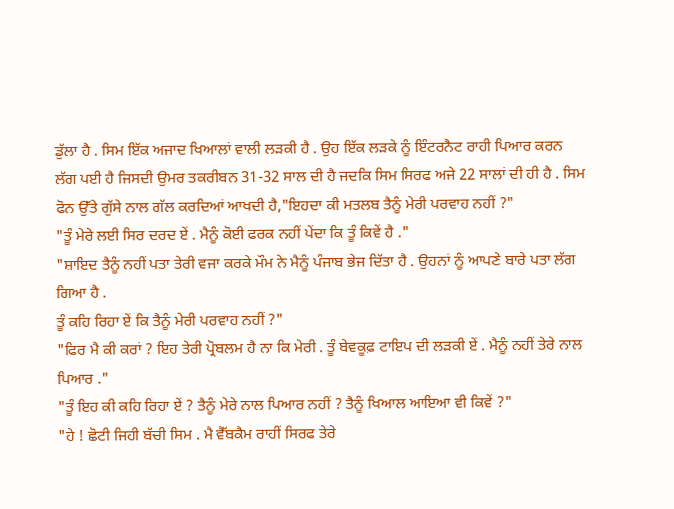ਡੁੱਲਾ ਹੈ . ਸਿਮ ਇੱਕ ਅਜਾਦ ਖਿਆਲਾਂ ਵਾਲੀ ਲੜਕੀ ਹੈ . ਉਹ ਇੱਕ ਲੜਕੇ ਨੂੰ ਇੰਟਰਨੈਟ ਰਾਹੀ ਪਿਆਰ ਕਰਨ ਲੱਗ ਪਈ ਹੈ ਜਿਸਦੀ ਉਮਰ ਤਕਰੀਬਨ 31-32 ਸਾਲ ਦੀ ਹੈ ਜਦਕਿ ਸਿਮ ਸਿਰਫ ਅਜੇ 22 ਸਾਲਾਂ ਦੀ ਹੀ ਹੈ . ਸਿਮ ਫੋਨ ਉੱਤੇ ਗੁੱਸੇ ਨਾਲ ਗੱਲ ਕਰਦਿਆਂ ਆਖਦੀ ਹੈ,"ਇਹਦਾ ਕੀ ਮਤਲਬ ਤੈਨੂੰ ਮੇਰੀ ਪਰਵਾਹ ਨਹੀਂ ?"
"ਤੂੰ ਮੇਰੇ ਲਈ ਸਿਰ ਦਰਦ ਏਂ . ਮੈਨੂੰ ਕੋਈ ਫਰਕ ਨਹੀਂ ਪੇਂਦਾ ਕਿ ਤੂੰ ਕਿਵੇਂ ਹੈ ."
"ਸ਼ਾਇਦ ਤੈਨੂੰ ਨਹੀਂ ਪਤਾ ਤੇਰੀ ਵਜਾ ਕਰਕੇ ਮੌਮ ਨੇ ਮੈਨੂੰ ਪੰਜਾਬ ਭੇਜ ਦਿੱਤਾ ਹੈ . ਉਹਨਾਂ ਨੂੰ ਆਪਣੇ ਬਾਰੇ ਪਤਾ ਲੱਗ ਗਿਆ ਹੈ .
ਤੂੰ ਕਹਿ ਰਿਹਾ ਏਂ ਕਿ ਤੈਨੂੰ ਮੇਰੀ ਪਰਵਾਹ ਨਹੀਂ ?"
"ਫਿਰ ਮੈ ਕੀ ਕਰਾਂ ? ਇਹ ਤੇਰੀ ਪ੍ਰੋਬਲਮ ਹੈ ਨਾ ਕਿ ਮੇਰੀ . ਤੂੰ ਬੇਵਕੂਫ਼ ਟਾਇਪ ਦੀ ਲੜਕੀ ਏਂ . ਮੈਨੂੰ ਨਹੀਂ ਤੇਰੇ ਨਾਲ ਪਿਆਰ ."
"ਤੂੰ ਇਹ ਕੀ ਕਹਿ ਰਿਹਾ ਏਂ ? ਤੈਨੂੰ ਮੇਰੇ ਨਾਲ ਪਿਆਰ ਨਹੀਂ ? ਤੈਨੂੰ ਖਿਆਲ ਆਇਆ ਵੀ ਕਿਵੇਂ ?"
"ਹੇ ! ਛੋਟੀ ਜਿਹੀ ਬੱਚੀ ਸਿਮ . ਮੈ ਵੈੱਬਕੈਮ ਰਾਹੀਂ ਸਿਰਫ ਤੇਰੇ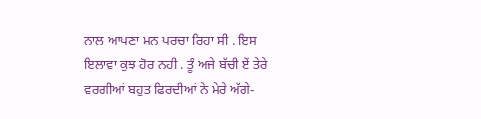ਨਾਲ ਆਪਣਾ ਮਨ ਪਰਚਾ ਰਿਹਾ ਸੀ . ਇਸ ਇਲਾਵਾ ਕੁਝ ਹੋਰ ਨਹੀ . ਤੂੰ ਅਜੇ ਬੱਚੀ ਏਂ ਤੇਰੇ ਵਰਗੀਆਂ ਬਹੁਤ ਫਿਰਦੀਆਂ ਨੇ ਮੇਰੇ ਅੱਗੇ-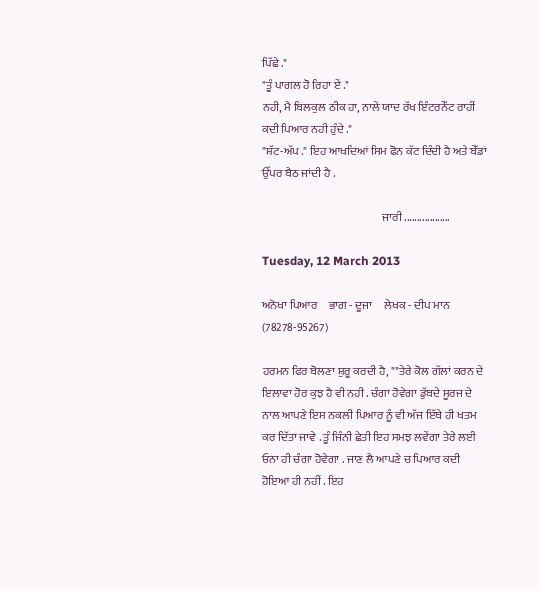ਪਿੱਛੇ ."
"ਤੂੰ ਪਾਗਲ ਹੋ ਰਿਹਾ ਏਂ ."
ਨਹੀ, ਮੈ ਬਿਲਕੁਲ ਠੀਕ ਹਾ, ਨਾਲੇ ਯਾਦ ਰੱਖ ਇੰਟਰਨੇੱਟ ਰਾਹੀਂ ਕਦੀ ਪਿਆਰ ਨਹੀ ਹੁੰਦੇ ."
"ਸ਼ੱਟ-ਅੱਪ ." ਇਹ ਆਖਦਿਆਂ ਸਿਮ ਫੋਨ ਕੱਟ ਦਿੰਦੀ ਹੈ ਅਤੇ ਬੇੱਡਾਂ ਉੱਪਰ ਬੈਠ ਜਾਂਦੀ ਹੈ .

                                                     ਜਾਰੀ ..................

Tuesday, 12 March 2013

ਅਨੋਖਾ ਪਿਆਰ     ਭਾਗ - ਦੂਜਾ     ਲੇਖਕ - ਦੀਪ ਮਾਨ (78278-95267)

ਹਰਮਨ ਫਿਰ ਬੋਲਣਾ ਸ਼ੁਰੂ ਕਰਦੀ ਹੈ, ""ਤੇਰੇ ਕੋਲ ਗੱਲਾਂ ਕਰਨ ਦੇ ਇਲਾਵਾ ਹੋਰ ਕੁਝ ਹੈ ਵੀ ਨਹੀ . ਚੰਗਾ ਹੋਵੇਗਾ ਡੁੱਬਦੇ ਸੂਰਜ ਦੇ ਨਾਲ ਆਪਣੇ ਇਸ ਨਕਲੀ ਪਿਆਰ ਨੂੰ ਵੀ ਅੱਜ ਇੱਥੇ ਹੀ ਖਤਮ ਕਰ ਦਿੱਤਾ ਜਾਵੇ . ਤੂੰ ਜਿੰਨੀ ਛੇਤੀ ਇਹ ਸਮਝ ਲਵੇਂਗਾ ਤੇਰੇ ਲਈ ਓਨਾ ਹੀ ਚੰਗਾ ਹੋਵੇਗਾ . ਜਾਣ ਲੈ ਆਪਣੇ ਚ ਪਿਆਰ ਕਦੀ ਹੋਇਆ ਹੀ ਨਹੀਂ . ਇਹ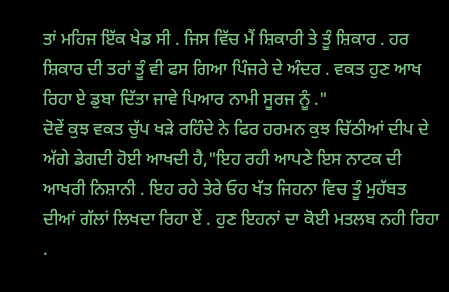ਤਾਂ ਮਹਿਜ ਇੱਕ ਖੇਡ ਸੀ . ਜਿਸ ਵਿੱਚ ਮੈਂ ਸ਼ਿਕਾਰੀ ਤੇ ਤੂੰ ਸ਼ਿਕਾਰ . ਹਰ ਸ਼ਿਕਾਰ ਦੀ ਤਰਾਂ ਤੂੰ ਵੀ ਫਸ ਗਿਆ ਪਿੰਜਰੇ ਦੇ ਅੰਦਰ . ਵਕਤ ਹੁਣ ਆਖ ਰਿਹਾ ਏ ਡੁਬਾ ਦਿੱਤਾ ਜਾਵੇ ਪਿਆਰ ਨਾਮੀ ਸੂਰਜ ਨੂੰ ."
ਦੋਵੇਂ ਕੁਝ ਵਕਤ ਚੁੱਪ ਖੜੇ ਰਹਿੰਦੇ ਨੇ ਫਿਰ ਹਰਮਨ ਕੁਝ ਚਿੱਠੀਆਂ ਦੀਪ ਦੇ ਅੱਗੇ ਡੇਗਦੀ ਹੋਈ ਆਖਦੀ ਹੈ,"ਇਹ ਰਹੀ ਆਪਣੇ ਇਸ ਨਾਟਕ ਦੀ ਆਖਰੀ ਨਿਸ਼ਾਨੀ . ਇਹ ਰਹੇ ਤੇਰੇ ਓਹ ਖੱਤ ਜਿਹਨਾ ਵਿਚ ਤੂੰ ਮੁਹੱਬਤ ਦੀਆਂ ਗੱਲਾਂ ਲਿਖਦਾ ਰਿਹਾ ਏਂ . ਹੁਣ ਇਹਨਾਂ ਦਾ ਕੋਈ ਮਤਲਬ ਨਹੀ ਰਿਹਾ .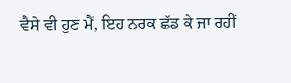ਵੈਸੇ ਵੀ ਹੁਣ ਮੈਂ, ਇਹ ਨਰਕ ਛੱਡ ਕੇ ਜਾ ਰਹੀਂ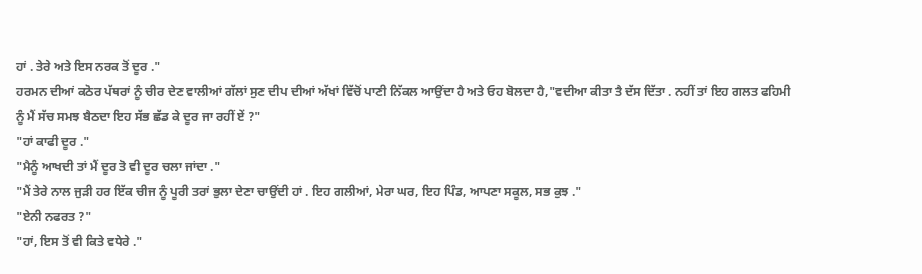ਹਾਂ . ਤੇਰੇ ਅਤੇ ਇਸ ਨਰਕ ਤੋਂ ਦੂਰ ."
ਹਰਮਨ ਦੀਆਂ ਕਠੋਰ ਪੱਥਰਾਂ ਨੂੰ ਚੀਰ ਦੇਣ ਵਾਲੀਆਂ ਗੱਲਾਂ ਸੁਣ ਦੀਪ ਦੀਆਂ ਅੱਖਾਂ ਵਿੱਚੋਂ ਪਾਣੀ ਨਿੱਕਲ ਆਉਂਦਾ ਹੈ ਅਤੇ ਓਹ ਬੋਲਦਾ ਹੈ,"ਵਦੀਆ ਕੀਤਾ ਤੈ ਦੱਸ ਦਿੱਤਾ . ਨਹੀਂ ਤਾਂ ਇਹ ਗਲਤ ਫਹਿਮੀ ਨੂੰ ਮੈਂ ਸੱਚ ਸਮਝ ਬੈਠਦਾ ਇਹ ਸੱਭ ਛੱਡ ਕੇ ਦੂਰ ਜਾ ਰਹੀਂ ਏਂ ?"
"ਹਾਂ ਕਾਫੀ ਦੂਰ ."
"ਮੈਨੂੰ ਆਖਦੀ ਤਾਂ ਮੈਂ ਦੂਰ ਤੋ ਵੀ ਦੂਰ ਚਲਾ ਜਾਂਦਾ ."
"ਮੈਂ ਤੇਰੇ ਨਾਲ ਜੁੜੀ ਹਰ ਇੱਕ ਚੀਜ ਨੂੰ ਪੂਰੀ ਤਰਾਂ ਭੁਲਾ ਦੇਣਾ ਚਾਉਂਦੀ ਹਾਂ . ਇਹ ਗਲੀਆਂ, ਮੇਰਾ ਘਰ, ਇਹ ਪਿੰਡ, ਆਪਣਾ ਸਕੂਲ, ਸਭ ਕੁਝ ."
"ਏਨੀ ਨਫਰਤ ?"
"ਹਾਂ, ਇਸ ਤੋਂ ਵੀ ਕਿਤੇ ਵਧੇਰੇ ."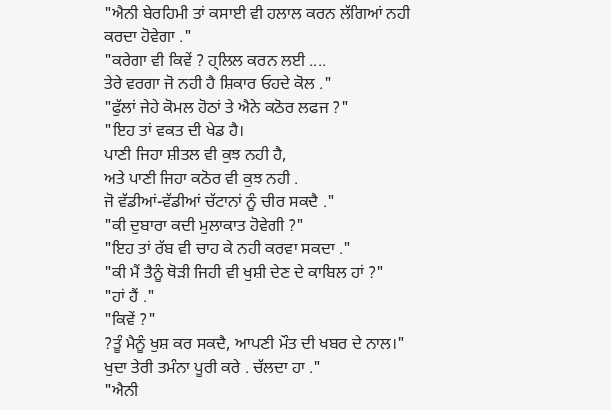"ਐਨੀ ਬੇਰਹਿਮੀ ਤਾਂ ਕਸਾਈ ਵੀ ਹਲਾਲ ਕਰਨ ਲੱਗਿਆਂ ਨਹੀ ਕਰਦਾ ਹੋਵੇਗਾ ."
"ਕਰੇਗਾ ਵੀ ਕਿਵੇਂ ? ਹ੍ਲਿਲ ਕਰਨ ਲਈ ....
ਤੇਰੇ ਵਰਗਾ ਜੋ ਨਹੀ ਹੈ ਸ਼ਿਕਾਰ ਓਹਦੇ ਕੋਲ ."
"ਫੁੱਲਾਂ ਜੇਹੇ ਕੋਮਲ ਹੋਠਾਂ ਤੇ ਐਨੇ ਕਠੋਰ ਲਫਜ ?"
"ਇਹ ਤਾਂ ਵਕਤ ਦੀ ਖੇਡ ਹੈ।
ਪਾਣੀ ਜਿਹਾ ਸ਼ੀਤਲ ਵੀ ਕੁਝ ਨਹੀ ਹੈ,
ਅਤੇ ਪਾਣੀ ਜਿਹਾ ਕਠੋਰ ਵੀ ਕੁਝ ਨਹੀ .
ਜੋ ਵੱਡੀਆਂ-ਵੱਡੀਆਂ ਚੱਟਾਨਾਂ ਨੂੰ ਚੀਰ ਸਕਦੈ ."
"ਕੀ ਦੁਬਾਰਾ ਕਦੀ ਮੁਲਾਕਾਤ ਹੋਵੇਗੀ ?"
"ਇਹ ਤਾਂ ਰੱਬ ਵੀ ਚਾਹ ਕੇ ਨਹੀ ਕਰਵਾ ਸਕਦਾ ."
"ਕੀ ਮੈਂ ਤੈਨੂੰ ਥੋੜੀ ਜਿਹੀ ਵੀ ਖੁਸ਼ੀ ਦੇਣ ਦੇ ਕਾਬਿਲ ਹਾਂ ?"
"ਹਾਂ ਹੈਂ ."
"ਕਿਵੇਂ ?"
?ਤੂੰ ਮੈਨੂੰ ਖੁਸ਼ ਕਰ ਸਕਦੈ, ਆਪਣੀ ਮੌਤ ਦੀ ਖਬਰ ਦੇ ਨਾਲ।"
ਖੁਦਾ ਤੇਰੀ ਤਮੰਨਾ ਪੂਰੀ ਕਰੇ . ਚੱਲਦਾ ਹਾ ."
"ਐਨੀ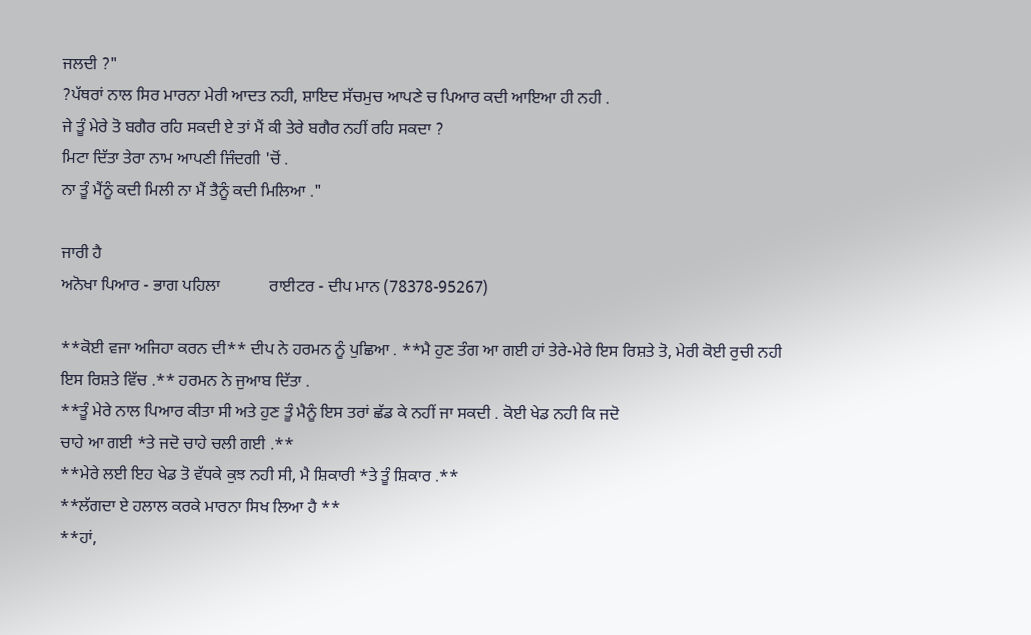ਜਲਦੀ ?"
?ਪੱਥਰਾਂ ਨਾਲ ਸਿਰ ਮਾਰਨਾ ਮੇਰੀ ਆਦਤ ਨਹੀ, ਸ਼ਾਇਦ ਸੱਚਮੁਚ ਆਪਣੇ ਚ ਪਿਆਰ ਕਦੀ ਆਇਆ ਹੀ ਨਹੀ .
ਜੇ ਤੂੰ ਮੇਰੇ ਤੋ ਬਗੈਰ ਰਹਿ ਸਕਦੀ ਏ ਤਾਂ ਮੈਂ ਕੀ ਤੇਰੇ ਬਗੈਰ ਨਹੀਂ ਰਹਿ ਸਕਦਾ ?
ਮਿਟਾ ਦਿੱਤਾ ਤੇਰਾ ਨਾਮ ਆਪਣੀ ਜਿੰਦਗੀ 'ਚੋਂ .
ਨਾ ਤੂੰ ਮੈਂਨੂੰ ਕਦੀ ਮਿਲੀ ਨਾ ਮੈਂ ਤੈਨੂੰ ਕਦੀ ਮਿਲਿਆ ."

ਜਾਰੀ ਹੈ
ਅਨੋਖਾ ਪਿਆਰ - ਭਾਗ ਪਹਿਲਾ            ਰਾਈਟਰ - ਦੀਪ ਮਾਨ (78378-95267)

**ਕੋਈ ਵਜਾ ਅਜਿਹਾ ਕਰਨ ਦੀ** ਦੀਪ ਨੇ ਹਰਮਨ ਨੂੰ ਪੁਛਿਆ . **ਮੈ ਹੁਣ ਤੰਗ ਆ ਗਈ ਹਾਂ ਤੇਰੇ-ਮੇਰੇ ਇਸ ਰਿਸ਼ਤੇ ਤੋ, ਮੇਰੀ ਕੋਈ ਰੁਚੀ ਨਹੀ ਇਸ ਰਿਸ਼ਤੇ ਵਿੱਚ .** ਹਰਮਨ ਨੇ ਜੁਆਬ ਦਿੱਤਾ .
**ਤੂੰ ਮੇਰੇ ਨਾਲ ਪਿਆਰ ਕੀਤਾ ਸੀ ਅਤੇ ਹੁਣ ਤੂੰ ਮੈਨੂੰ ਇਸ ਤਰਾਂ ਛੱਡ ਕੇ ਨਹੀਂ ਜਾ ਸਕਦੀ . ਕੋਈ ਖੇਡ ਨਹੀ ਕਿ ਜਦੋ
ਚਾਹੇ ਆ ਗਈ *ਤੇ ਜਦੋ ਚਾਹੇ ਚਲੀ ਗਈ .**
**ਮੇਰੇ ਲਈ ਇਹ ਖੇਡ ਤੋ ਵੱਧਕੇ ਕੁਝ ਨਹੀ ਸੀ, ਮੈ ਸ਼ਿਕਾਰੀ *ਤੇ ਤੂੰ ਸ਼ਿਕਾਰ .**
**ਲੱਗਦਾ ਏ ਹਲਾਲ ਕਰਕੇ ਮਾਰਨਾ ਸਿਖ ਲਿਆ ਹੈ **
**ਹਾਂ,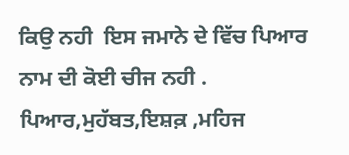ਕਿਉ ਨਹੀ  ਇਸ ਜਮਾਨੇ ਦੇ ਵਿੱਚ ਪਿਆਰ ਨਾਮ ਦੀ ਕੋਈ ਚੀਜ ਨਹੀ . ਪਿਆਰ,ਮੁਹੱਬਤ,ਇਸ਼ਕ਼ ,ਮਹਿਜ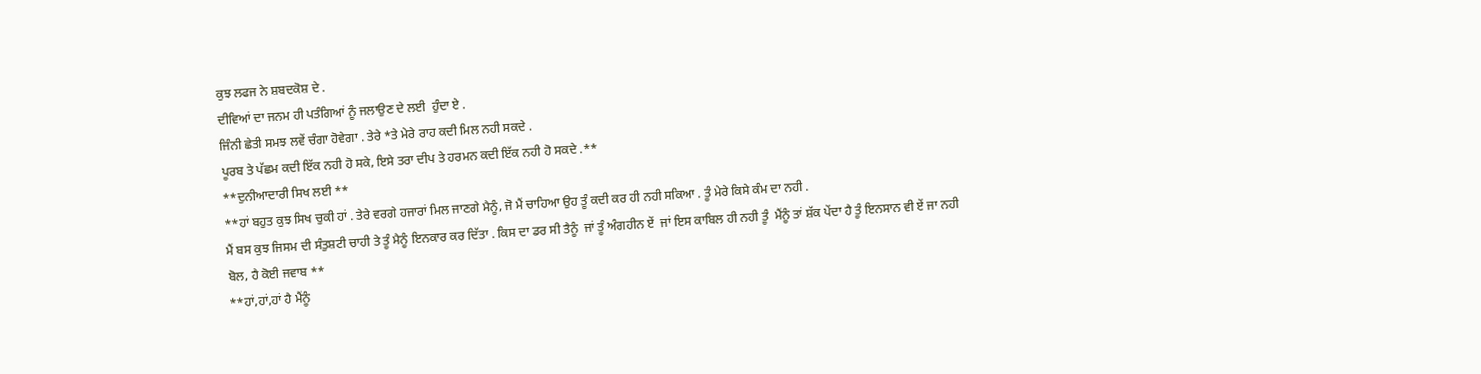ਕੁਝ ਲਫਜ ਨੇ ਸ਼ਬਦਕੋਸ਼ ਦੇ .
ਦੀਵਿਆਂ ਦਾ ਜਨਮ ਹੀ ਪਤੰਗਿਆਂ ਨੂੰ ਜਲਾਉਣ ਦੇ ਲਈ  ਹੁੰਦਾ ਏ .
ਜਿੰਨੀ ਛੇਤੀ ਸਮਝ ਲਵੇਂ ਚੰਗਾ ਹੋਵੇਗਾ . ਤੇਰੇ *ਤੇ ਮੇਰੇ ਰਾਹ ਕਦੀ ਮਿਲ ਨਹੀ ਸਕਦੇ .
ਪੂਰਬ ਤੇ ਪੱਛਮ ਕਦੀ ਇੱਕ ਨਹੀ ਹੋ ਸਕੇ, ਇਸੇ ਤਰਾ ਦੀਪ ਤੇ ਹਰਮਨ ਕਦੀ ਇੱਕ ਨਹੀ ਹੋ ਸਕਦੇ .**
**ਦੁਨੀਆਦਾਰੀ ਸਿਖ ਲਈ **
**ਹਾਂ ਬਹੁਤ ਕੁਝ ਸਿਖ ਚੁਕੀ ਹਾਂ . ਤੇਰੇ ਵਰਗੇ ਹਜਾਰਾਂ ਮਿਲ ਜਾਣਗੇ ਮੈਨੂੰ, ਜੋ ਮੈਂ ਚਾਹਿਆ ਉਹ ਤੂੰ ਕਦੀ ਕਰ ਹੀ ਨਹੀ ਸਕਿਆ . ਤੂੰ ਮੇਰੇ ਕਿਸੇ ਕੰਮ ਦਾ ਨਹੀ .
ਮੈਂ ਬਸ ਕੁਝ ਜਿਸਮ ਦੀ ਸੰਤੁਸ਼ਟੀ ਚਾਹੀ ਤੇ ਤੂੰ ਮੈਨੂੰ ਇਨਕਾਰ ਕਰ ਦਿੱਤਾ . ਕਿਸ ਦਾ ਡਰ ਸੀ ਤੈਨੂੰ  ਜਾਂ ਤੂੰ ਅੰਗਹੀਨ ਏਂ  ਜਾਂ ਇਸ ਕਾਬਿਲ ਹੀ ਨਹੀ ਤੂੰ  ਮੈਂਨੂੰ ਤਾਂ ਸ਼ੱਕ ਪੇਂਦਾ ਹੈ ਤੂੰ ਇਨਸਾਨ ਵੀ ਏਂ ਜਾ ਨਹੀ
ਬੋਲ, ਹੈ ਕੋਈ ਜਵਾਬ **
**ਹਾਂ,ਹਾਂ,ਹਾਂ ਹੈ ਮੈਂਨੂੰ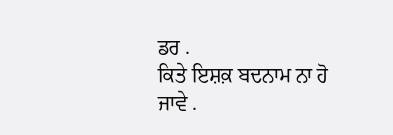ਡਰ .
ਕਿਤੇ ਇਸ਼ਕ਼ ਬਦਨਾਮ ਨਾ ਹੋ ਜਾਵੇ .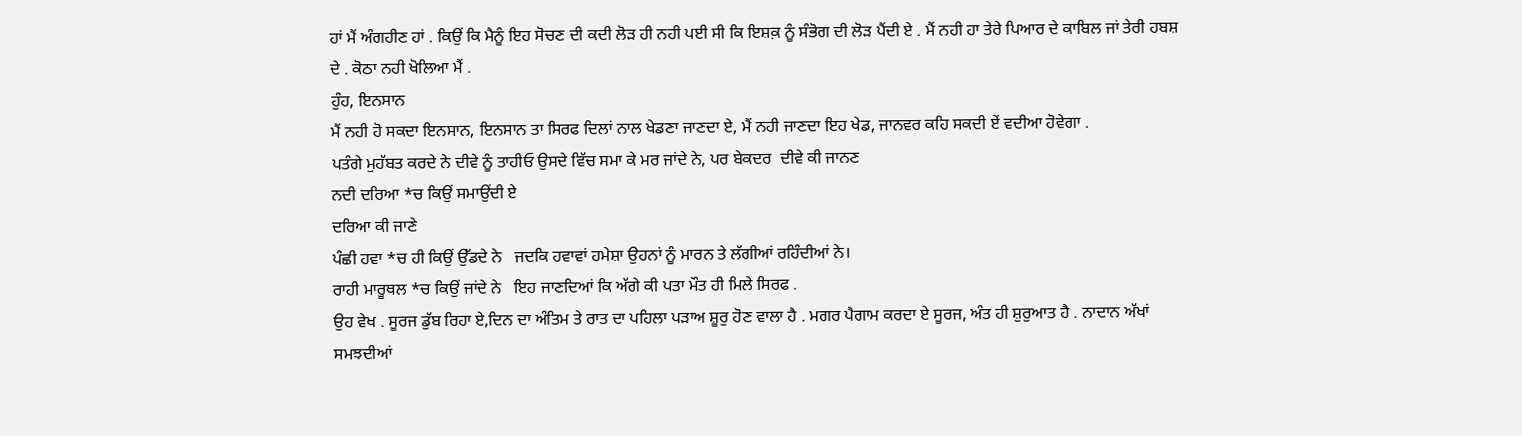ਹਾਂ ਮੈਂ ਅੰਗਹੀਣ ਹਾਂ . ਕਿਉਂ ਕਿ ਮੈਨੂੰ ਇਹ ਸੋਚਣ ਦੀ ਕਦੀ ਲੋੜ ਹੀ ਨਹੀ ਪਈ ਸੀ ਕਿ ਇਸ਼ਕ਼ ਨੂੰ ਸੰਭੋਗ ਦੀ ਲੋੜ ਪੈਂਦੀ ਏ . ਮੈਂ ਨਹੀ ਹਾ ਤੇਰੇ ਪਿਆਰ ਦੇ ਕਾਬਿਲ ਜਾਂ ਤੇਰੀ ਹਬਸ਼ ਦੇ . ਕੋਠਾ ਨਹੀ ਖੋਲਿਆ ਮੈਂ .
ਹੁੰਹ, ਇਨਸਾਨ
ਮੈਂ ਨਹੀ ਹੋ ਸਕਦਾ ਇਨਸਾਨ, ਇਨਸਾਨ ਤਾ ਸਿਰਫ ਦਿਲਾਂ ਨਾਲ ਖੇਡਣਾ ਜਾਣਦਾ ਏ, ਮੈਂ ਨਹੀ ਜਾਣਦਾ ਇਹ ਖੇਡ, ਜਾਨਵਰ ਕਹਿ ਸਕਦੀ ਏਂ ਵਦੀਆ ਹੋਵੇਗਾ .
ਪਤੰਗੇ ਮੁਹੱਬਤ ਕਰਦੇ ਨੇ ਦੀਵੇ ਨੂੰ ਤਾਹੀਓ ਉਸਦੇ ਵਿੱਚ ਸਮਾ ਕੇ ਮਰ ਜਾਂਦੇ ਨੇ, ਪਰ ਬੇਕਦਰ  ਦੀਵੇ ਕੀ ਜਾਨਣ
ਨਦੀ ਦਰਿਆ *ਚ ਕਿਉਂ ਸਮਾਉਂਦੀ ਏ
ਦਰਿਆ ਕੀ ਜਾਣੇ
ਪੰਛੀ ਹਵਾ *ਚ ਹੀ ਕਿਉਂ ਉੱਡਦੇ ਨੇ   ਜਦਕਿ ਹਵਾਵਾਂ ਹਮੇਸ਼ਾ ਉਹਨਾਂ ਨੂੰ ਮਾਰਨ ਤੇ ਲੱਗੀਆਂ ਰਹਿੰਦੀਆਂ ਨੇ।
ਰਾਹੀ ਮਾਰੂਥਲ *ਚ ਕਿਉਂ ਜਾਂਦੇ ਨੇ   ਇਹ ਜਾਣਦਿਆਂ ਕਿ ਅੱਗੇ ਕੀ ਪਤਾ ਮੌਤ ਹੀ ਮਿਲੇ ਸਿਰਫ .
ਉਹ ਵੇਖ . ਸੂਰਜ ਡੁੱਬ ਰਿਹਾ ਏ,ਦਿਨ ਦਾ ਅੰਤਿਮ ਤੇ ਰਾਤ ਦਾ ਪਹਿਲਾ ਪੜਾਅ ਸ਼ੂਰੁ ਹੋਣ ਵਾਲਾ ਹੈ . ਮਗਰ ਪੈਗਾਮ ਕਰਦਾ ਏ ਸੂਰਜ, ਅੰਤ ਹੀ ਸ਼ੁਰੁਆਤ ਹੈ . ਨਾਦਾਨ ਅੱਖਾਂ ਸਮਝਦੀਆਂ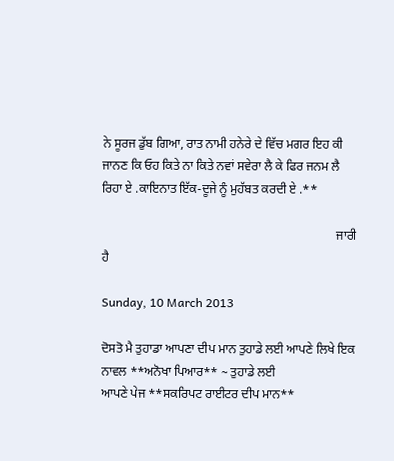ਨੇ ਸੂਰਜ ਡੁੱਬ ਗਿਆ, ਰਾਤ ਨਾਮੀ ਹਨੇਰੇ ਦੇ ਵਿੱਚ ਮਗਰ ਇਹ ਕੀ ਜਾਨਣ ਕਿ ਓਹ ਕਿਤੇ ਨਾ ਕਿਤੇ ਨਵਾਂ ਸਵੇਰਾ ਲੈ ਕੇ ਫਿਰ ਜਨਮ ਲੈ ਰਿਹਾ ਏ .ਕਾਇਨਾਤ ਇੱਕ-ਦੂਜੇ ਨੂੰ ਮੁਹੱਬਤ ਕਰਦੀ ਏ .**

                                                                           ਜਾਰੀ ਹੈ

Sunday, 10 March 2013

ਦੋਸਤੋ ਮੈ ਤੁਹਾਡਾ ਆਪਣਾ ਦੀਪ ਮਾਨ ਤੁਹਾਡੇ ਲਈ ਆਪਣੇ ਲਿਖੇ ਇਕ ਨਾਵਲ **ਅਨੋਖਾ ਪਿਆਰ** ~ ਤੁਹਾਡੇ ਲਈ
ਆਪਣੇ ਪੇਜ **ਸਕਰਿਪਟ ਰਾਈਟਰ ਦੀਪ ਮਾਨ**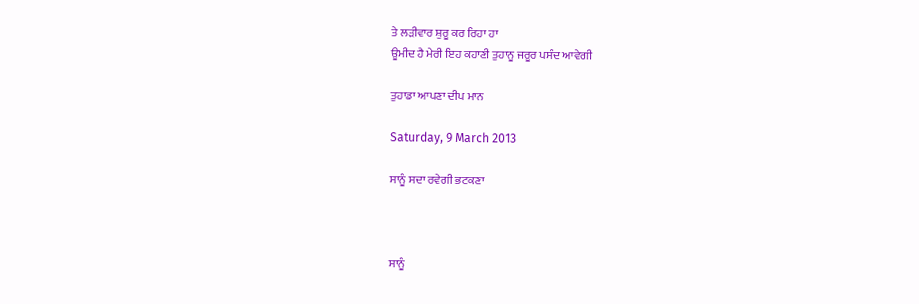ਤੇ ਲੜੀਵਾਰ ਸ਼ੁਰੂ ਕਰ ਰਿਹਾ ਹਾ
ਊਮੀਦ ਹੈ ਮੇਰੀ ਇਹ ਕਹਾਣੀ ਤੁਹਾਨੂ ਜਰੂਰ ਪਸੰਦ ਆਵੇਗੀ

ਤੁਹਾਡਾ ਆਪਣਾ ਦੀਪ ਮਾਨ

Saturday, 9 March 2013

ਸਾਨੂੰ ਸਦਾ ਰਵੇਗੀ ਭਟਕਣਾ



ਸਾਨੂੰ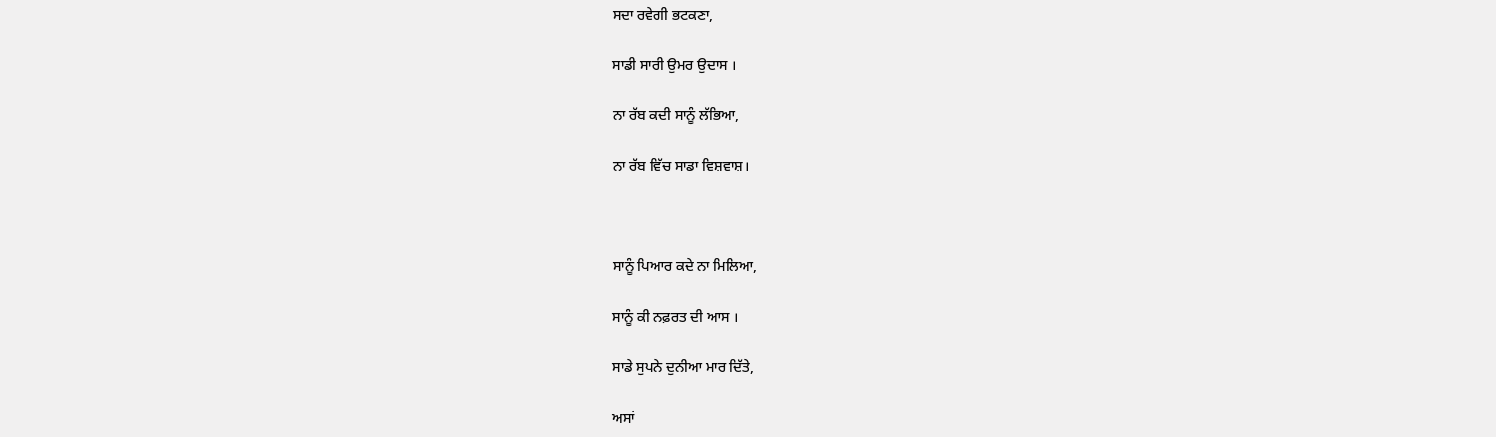ਸਦਾ ਰਵੇਗੀ ਭਟਕਣਾ,

ਸਾਡੀ ਸਾਰੀ ਉਮਰ ਉਦਾਸ ।

ਨਾ ਰੱਬ ਕਦੀ ਸਾਨੂੰ ਲੱਭਿਆ,

ਨਾ ਰੱਬ ਵਿੱਚ ਸਾਡਾ ਵਿਸ਼ਵਾਸ਼।



ਸਾਨੂੰ ਪਿਆਰ ਕਦੇ ਨਾ ਮਿਲਿਆ,

ਸਾਨੂੰ ਕੀ ਨਫ਼ਰਤ ਦੀ ਆਸ ।

ਸਾਡੇ ਸੁਪਨੇ ਦੁਨੀਆ ਮਾਰ ਦਿੱਤੇ,

ਅਸਾਂ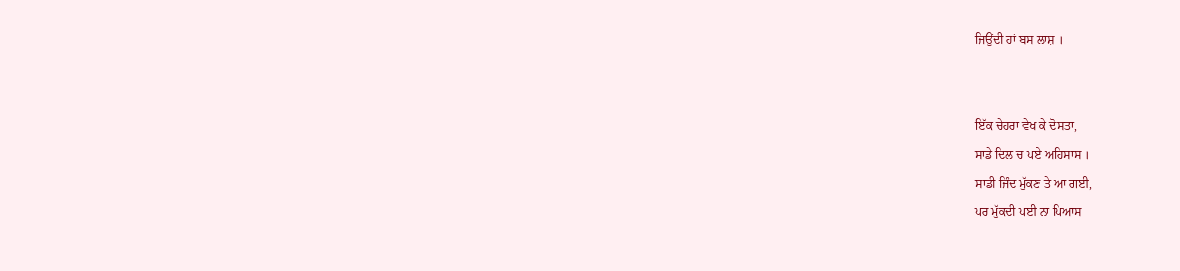ਜਿਉਂਦੀ ਹਾਂ ਬਸ ਲਾਸ਼ ।


ਇੱਕ ਚੇਹਰਾ ਵੇਖ ਕੇ ਦੋਸਤਾ,
ਸਾਡੇ ਦਿਲ ਚ ਪਏ ਅਹਿਸਾਸ ।
ਸਾਡੀ ਜਿੰਦ ਮੁੱਕਣ ਤੇ ਆ ਗਈ,
ਪਰ ਮੁੱਕਦੀ ਪਈ ਨਾ ਪਿਆਸ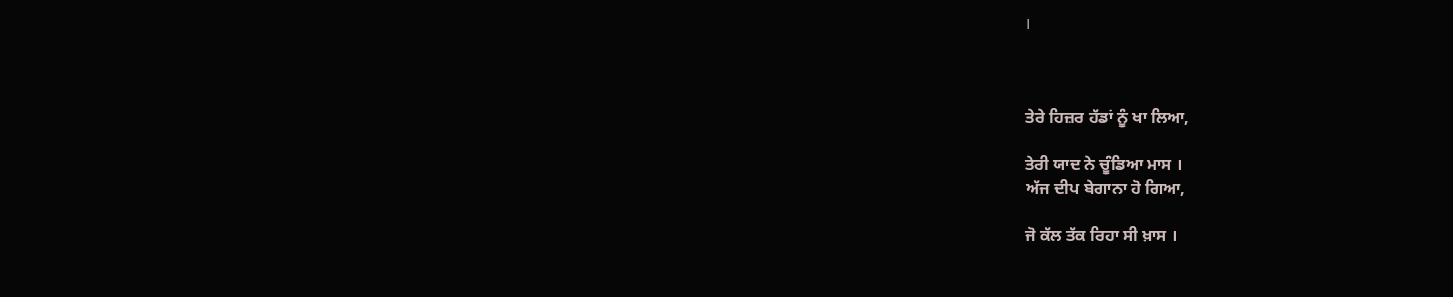।



ਤੇਰੇ ਹਿਜ਼ਰ ਹੱਡਾਂ ਨੂੰ ਖਾ ਲਿਆ,

ਤੇਰੀ ਯਾਦ ਨੇ ਚੂੰਡਿਆ ਮਾਸ ।
ਅੱਜ ਦੀਪ ਬੇਗਾਨਾ ਹੋ ਗਿਆ,

ਜੋ ਕੱਲ ਤੱਕ ਰਿਹਾ ਸੀ ਖ਼ਾਸ ।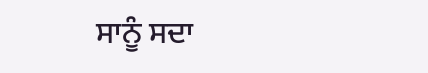ਸਾਨੂੰ ਸਦਾ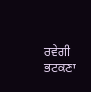ਰਵੇਗੀ ਭਟਕਣਾ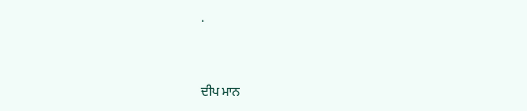.


ਦੀਪ ਮਾਨ